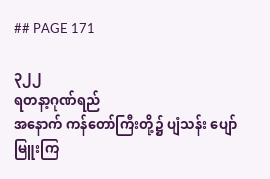## PAGE 171

၃၂၂
ရတနာ့ဂုဏ်ရည်
အနောက် ကန်တော်ကြီးတို့၌ ပျံသန်း ပျော်မြူးကြ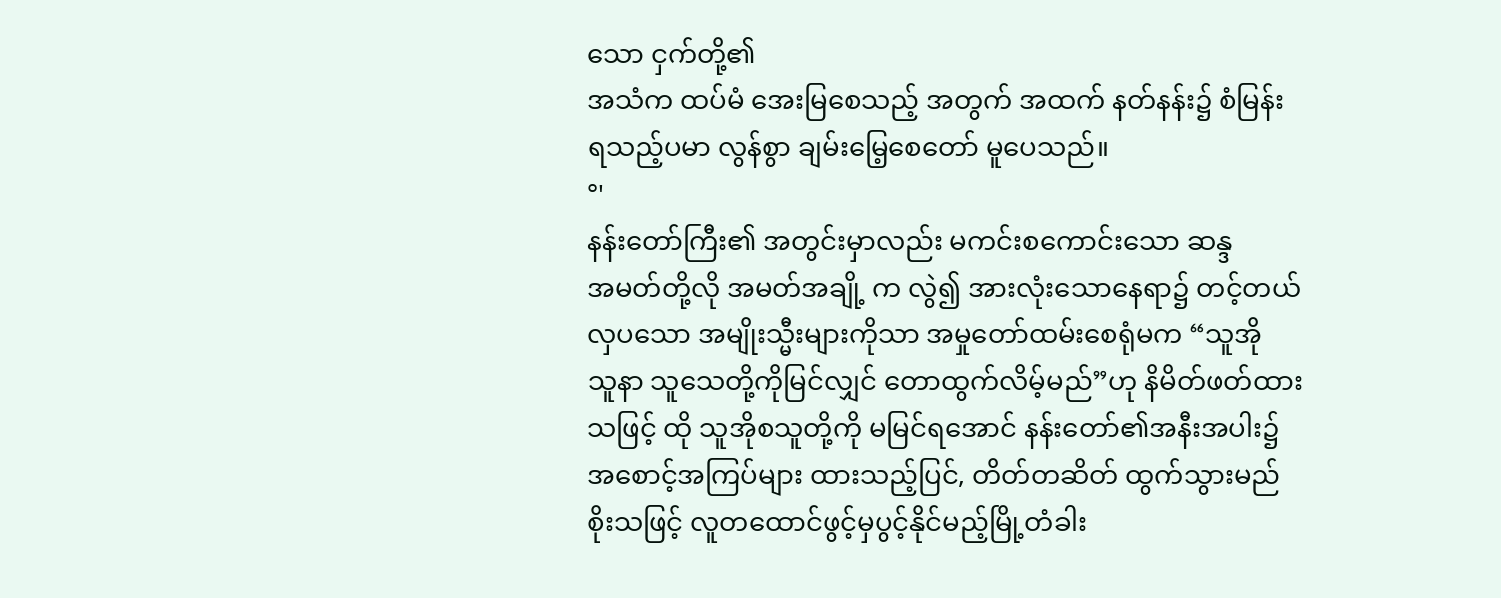သော ငှက်တို့၏
အသံက ထပ်မံ အေးမြစေသည့် အတွက် အထက် နတ်နန်း၌ စံမြန်း
ရသည့်ပမာ လွန်စွာ ချမ်းမြေ့စေတော် မူပေသည်။
°'
နန်းတော်ကြီး၏ အတွင်းမှာလည်း မကင်းစကောင်းသော ဆန္ဒ
အမတ်တို့လို အမတ်အချို့ က လွဲ၍ အားလုံးသောနေရာ၌ တင့်တယ်
လှပသော အမျိုးသ္မီးများကိုသာ အမှုတော်ထမ်းစေရုံမက “သူအို
သူနာ သူသေတို့ကိုမြင်လျှင် တောထွက်လိမ့်မည်”ဟု နိမိတ်ဖတ်ထား
သဖြင့် ထို သူအိုစသူတို့ကို မမြင်ရအောင် နန်းတော်၏အနီးအပါး၌
အစောင့်အကြပ်များ ထားသည့်ပြင်, တိတ်တဆိတ် ထွက်သွားမည်
စိုးသဖြင့် လူတထောင်ဖွင့်မှပွင့်နိုင်မည့်မြို့တံခါး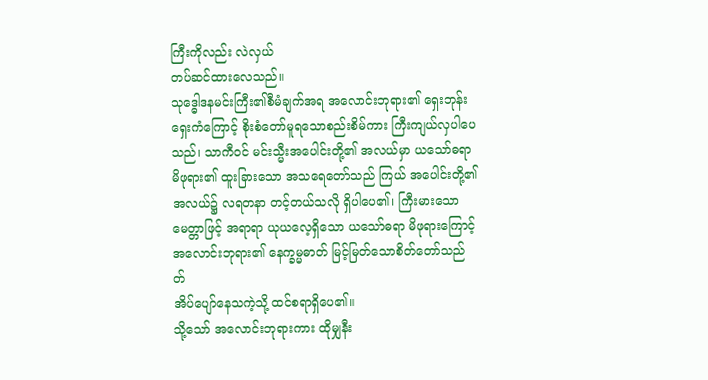ကြီးကိုလည်း လဲလှယ်
တပ်ဆင်ထားလေသည်။
သုဒ္ဓေါဒနမင်းကြီး၏စီမံချက်အရ အလောင်းဘုရား၏ ရှေးဘုန်း
ရှေးကံကြောင့် စိုးစံတော်မူရသောစည်းစိမ်ကား ကြီးကျယ်လှပါပေ
သည်၊ သာကီဝင် မင်းသ္မီးအပေါင်းတို့၏ အလယ်မှာ ယသော်ဓရာ
မိဖုရား၏ ထူးခြားသော အသရေတော်သည် ကြယ် အပေါင်းတို့၏
အလယ်၌ လရတနာ တင့်တယ်သလို ရှိပါပေ၏၊ ကြီးမားသော
မေတ္တာဖြင့် အရာရာ ယုယလေ့ရှိသော ယသော်ဓရာ မိဖုရားကြောင့်
အလောင်းဘုရား၏ နေက္ခမ္မဓာတ် မြင့်မြတ်သောစိတ်တော်သည်
တ်
အိပ်ပျော်နေသကဲ့သို့ ထင်စရာရှိပေ၏။
သို့သော် အလောင်းဘုရားကား ထိုမျှနီး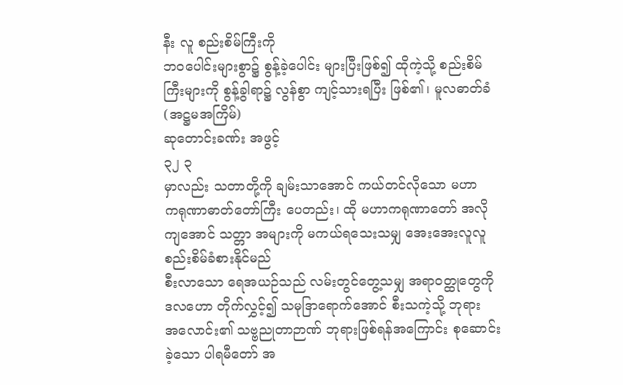နီး လူ စည်းစိမ်ကြီးကို
ဘဝပေါင်းများစွာ၌ စွန့်ခဲ့ပေါင်း များပြီးဖြစ်၍ ထိုကဲ့သို့ စည်းစိမ်
ကြီးများကို စွန့်ခွါရာ၌ လွန်စွာ ကျင့်သားရပြီး ဖြစ်၏၊ မူလဓာတ်ခံ
(အဋ္ဌမအကြိမ်)
ဆုတောင်းခဏ်း အဖွင့်
၃၂ ၃
မှာလည်း သတာတို့ကို ချမ်းသာအောင် ကယ်တင်လိုသော မဟာ
ကရုဏာဓာတ်တော်ကြီး ပေတည်း၊ ထို မဟာကရုဏာတော် အလို
ကျအောင် သတ္တာ အများကို မကယ်ရသေးသမျှ အေးအေးလူလူ
စည်းစိမ်ခံစားနိုင်မည်
စီးလာသော ရေအယဉ်သည် လမ်းတွင်တွေ့သမျှ အရာဝတ္ထုတွေကို
ဒလဟော တိုက်လွှင့်၍ သမုဒြာရောက်အောင် စီးသကဲ့သို့ ဘုရား
အလောင်း၏ သဗ္ဗညုတာဉာဏ် ဘုရားဖြစ်ရန်အကြောင်း စုဆောင်း
ခဲ့သော ပါရမီတော် အ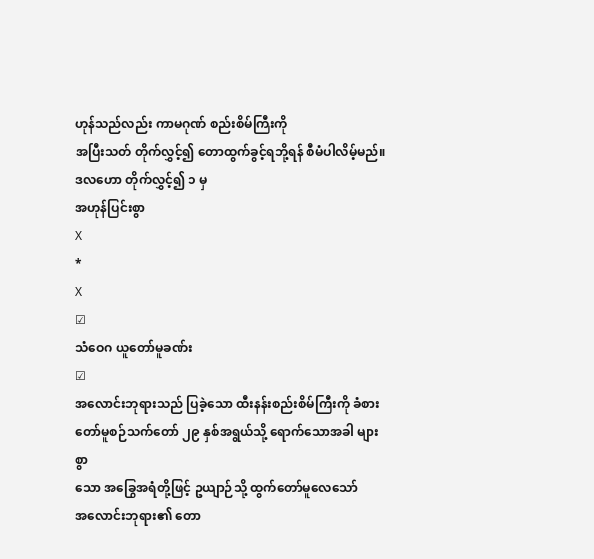ဟုန်သည်လည်း ကာမဂုဏ် စည်းစိမ်ကြီးကို
အပြီးသတ် တိုက်လွှင့်၍ တောထွက်ခွင့်ရဘို့ရန် စီမံပါလိမ့်မည်။
ဒလဟော တိုက်လွှင့်၍ ၁ မှ
အဟုန်ပြင်းစွာ
X
*
X
☑
သံဝေဂ ယူတော်မူခဏ်း
☑
အလောင်းဘုရားသည် ပြခဲ့သော ထီးနန်းစည်းစိမ်ကြီးကို ခံစား
တော်မူစဉ်သက်တော် ၂၉ နှစ်အရွယ်သို့ ရောက်သောအခါ များစွာ
သော အခြွေအရံတို့ဖြင့် ဥယျာဉ်သို့ ထွက်တော်မူလေသော်
အလောင်းဘုရား၏ တော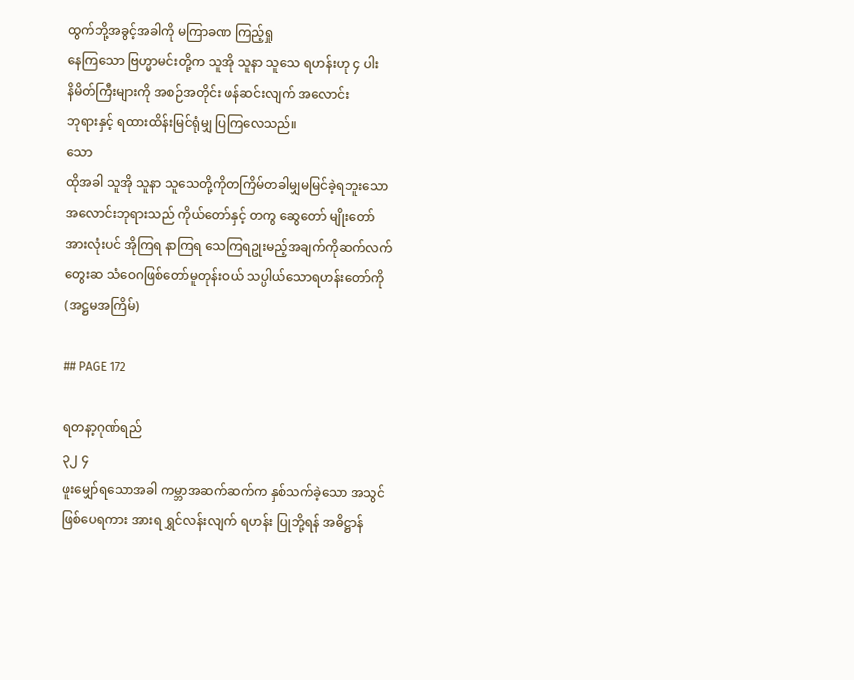ထွက်ဘို့အခွင့်အခါကို မကြာခဏ ကြည့်ရှု
နေကြသော ဗြဟ္မာမင်းတို့က သူအို သူနာ သူသေ ရဟန်းဟု ၄ ပါး
နိမိတ်ကြီးများကို အစဉ်အတိုင်း ဖန်ဆင်းလျက် အလောင်း
ဘုရားနှင့် ရထားထိန်းမြင်ရုံမျှ ပြကြလေသည်။
သော
ထိုအခါ သူအို သူနာ သူသေတို့ကိုတကြိမ်တခါမျှမမြင်ခဲ့ရဘူးသော
အလောင်းဘုရားသည် ကိုယ်တော်နှင့် တကွ ဆွေတော် မျိုးတော်
အားလုံးပင် အိုကြရ နာကြရ သေကြရဥုးမည့်အချက်ကိုဆက်လက်
တွေးဆ သံဝေဂဖြစ်တော်မူတုန်းဝယ် သပ္ပါယ်သောရဟန်းတော်ကို
(အဋ္ဌမအကြိမ်)

## PAGE 172

ရတနာ့ဂုဏ်ရည်
၃၂ ၄
ဖူးမျှော်ရသောအခါ ကမ္ဘာအဆက်ဆက်က နှစ်သက်ခဲ့သော အသွင်
ဖြစ်ပေရကား အားရ ရွှင်လန်းလျက် ရဟန်း ပြုဘို့ရန် အဓိဋ္ဌာန်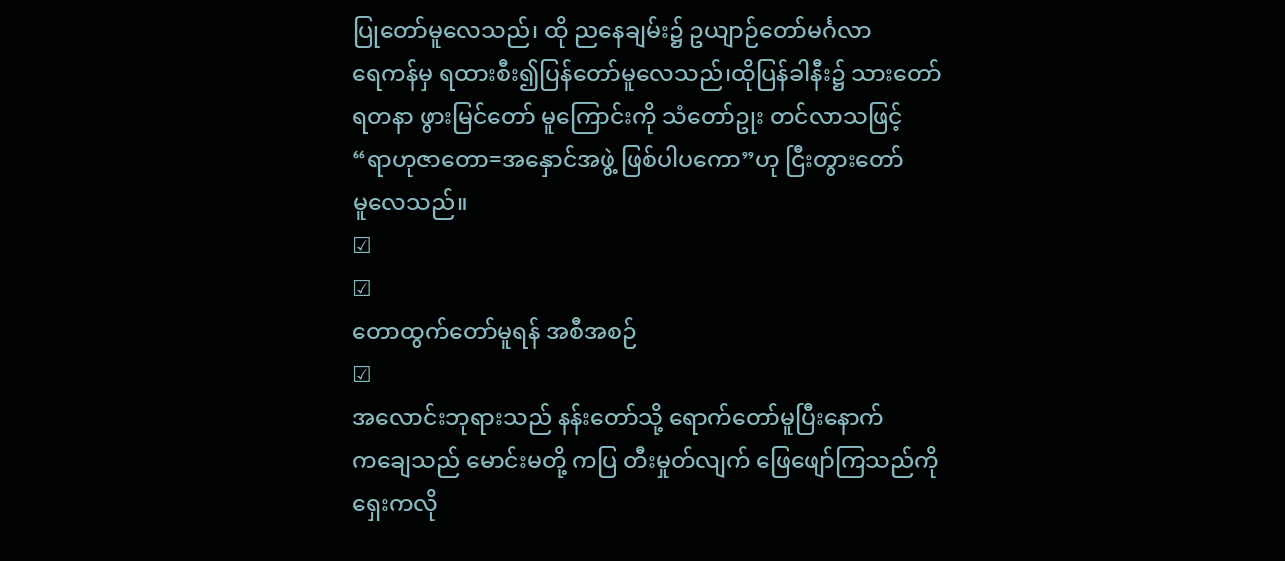ပြုတော်မူလေသည်၊ ထို ညနေချမ်း၌ ဥယျာဉ်တော်မင်္ဂလာ
ရေကန်မှ ရထားစီး၍ပြန်တော်မူလေသည်၊ထိုပြန်ခါနီး၌ သားတော်
ရတနာ ဖွားမြင်တော် မူကြောင်းကို သံတော်ဥုး တင်လာသဖြင့်
“ရာဟုဇာတော=အနှောင်အဖွဲ့ ဖြစ်ပါပကော”ဟု ငြီးတွားတော်
မူလေသည်။
☑
☑
တောထွက်တော်မူရန် အစီအစဉ်
☑
အလောင်းဘုရားသည် နန်းတော်သို့ ရောက်တော်မူပြီးနောက်
ကချေသည် မောင်းမတို့ ကပြ တီးမှုတ်လျက် ဖြေဖျော်ကြသည်ကို
ရှေးကလို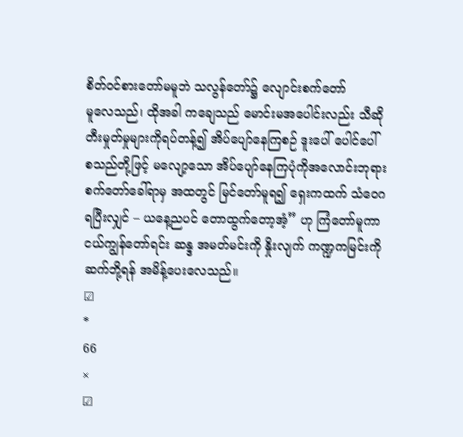စိတ်ဝင်စားတော်မမူဘဲ သလွန်တော်၌ လျောင်းစက်တော်
မူလေသည်၊ ထိုအခါ ကချေသည် မောင်းမအပေါင်းလည်း သီဆို
တီးမှုတ်မှုများကိုရပ်တန့်၍ အိပ်ပျော်နေကြစဉ် ဒူးပေါ် ပေါင်ပေါ်
စသည်တို့ဖြင့် မလျော့သော အိပ်ပျော်နေကြပုံကိုအလောင်းဘုရား
စက်တော်ခေါ်ရာမှ အထတွင် မြင်တော်မူရ၍ ရှေးကထက် သံဝေဂ
ရပြီးလျှင် – ယနေ့ညပင် တောထွက်တော့အံ့” ဟု ကြံတော်မူကာ
ငယ်ကျွန်တော်ရင်း ဆန္ဒ အမတ်မင်းကို နှိုးလျက် ကဏ္ဍကမြင်းကို
ဆက်ဘို့ရန် အမိန့်ပေးလေသည်။
☑
*
66
×
☑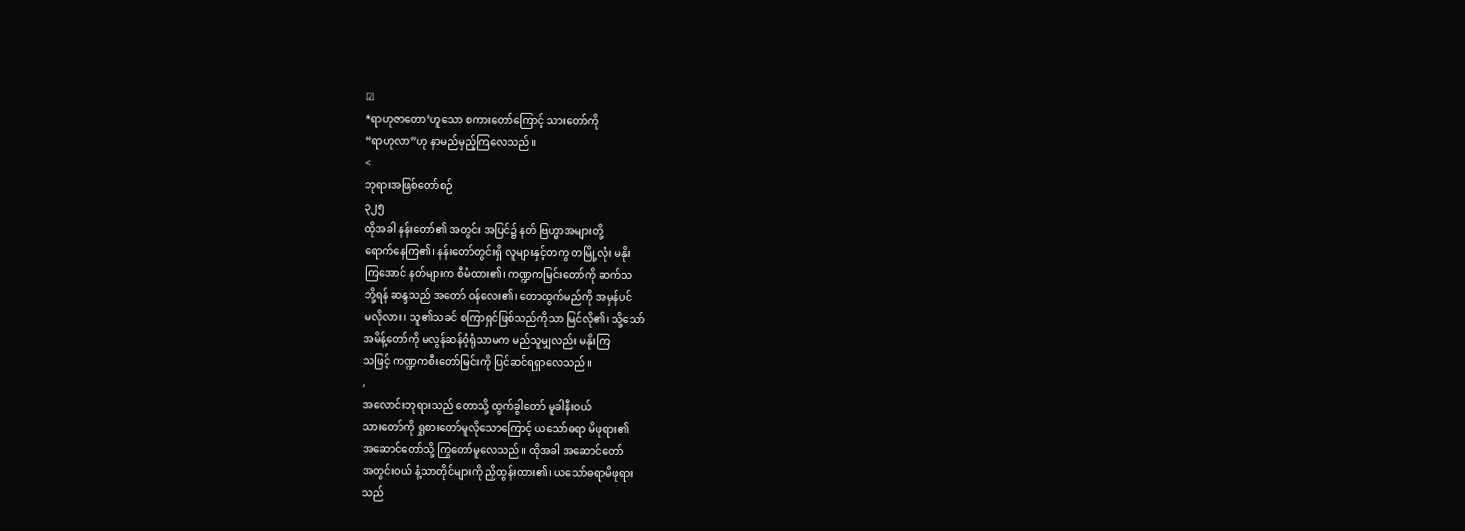☑
*ရာဟုဇာတော’ဟူသော စကားတော်ကြောင့် သားတော်ကို
“ရာဟုလာ”ဟု နာမည်မှည့်ကြလေသည်။
<
ဘုရားအဖြစ်တော်စဉ်
၃၂၅
ထိုအခါ နန်းတော်၏ အတွင်း အပြင်၌ နတ် ဗြဟ္မာအများတို့
ရောက်နေကြ၏၊ နန်းတော်တွင်းရှိ လူများနှင့်တကွ တမြို့လုံး မနိုး
ကြအောင် နတ်များက စီမံထား၏၊ ကဏ္ဍကမြင်းတော်ကို ဆက်သ
ဘို့ရန် ဆန္ဒသည် အတော် ဝန်လေး၏၊ တောထွက်မည်ကို အမှန်ပင်
မလိုလား၊ သူ၏သခင် စကြာရှင်ဖြစ်သည်ကိုသာ မြင်လို၏၊ သို့သော်
အမိန့်တော်ကို မလွန်ဆန်ဝံ့ရုံသာမက မည်သူမျှလည်း မနိုးကြ
သဖြင့် ကဏ္ဍကစီးတော်မြင်းကို ပြင်ဆင်ရရှာလေသည်။
,
အလောင်းဘုရားသည် တောသို့ ထွက်ခွါတော် မူခါနီးဝယ်
သားတော်ကို ရှုစားတော်မူလိုသောကြောင့် ယသော်ဓရာ မိဖုရား၏
အဆောင်တော်သို့ ကြွတော်မူလေသည်။ ထိုအခါ အဆောင်တော်
အတွင်းဝယ် နံ့သာတိုင်များကို ညှိထွန်းထား၏၊ ယသော်ဓရာမိဖုရား
သည်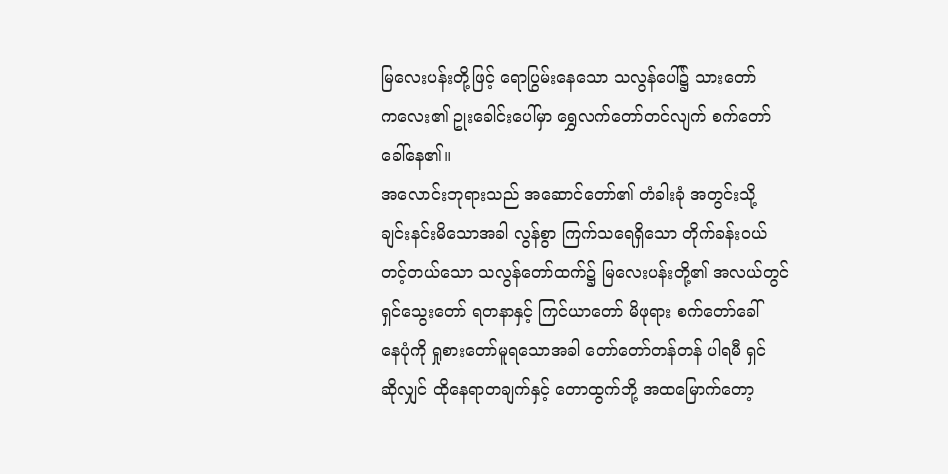မြလေးပန်းတို့ဖြင့် ရောပြွမ်းနေသော သလွန်ပေါ်၌ သားတော်
ကလေး၏ ဥုးခေါင်းပေါ်မှာ ရွှေလက်တော်တင်လျက် စက်တော်
ခေါ်နေ၏။
အလောင်းဘုရားသည် အဆောင်တော်၏ တံခါးခုံ အတွင်းသို့
ချင်းနင်းမိသောအခါ လွန်စွာ ကြက်သရေရှိသော တိုက်ခန်းဝယ်
တင့်တယ်သော သလွန်တော်ထက်၌ မြလေးပန်းတို့၏ အလယ်တွင်
ရှင်သွေးတော် ရတနာနှင့် ကြင်ယာတော် မိဖုရား စက်တော်ခေါ်
နေပုံကို ရှုစားတော်မူရသောအခါ တော်တော်တန်တန် ပါရမီ ရှင်
ဆိုလျှင် ထိုနေရာတချက်နှင့် တောထွက်ဘို့ အထမြောက်တော့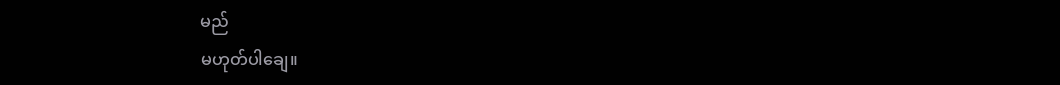မည်
မဟုတ်ပါချေ။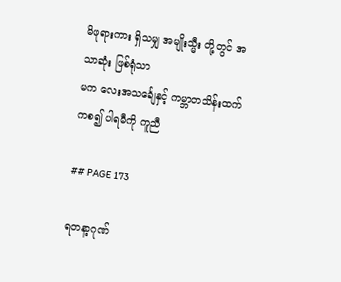မိဖုရားကား ရှိသမျှ အမျိုးသ္မီး တို့တွင် အသာဆုံး ဖြစ်ရုံသာ
မက လေးအသင်္ချေနှင့် ကမ္ဘာတသိန်းထက်ကစ၍ ပါရမီကို ကူညီ

## PAGE 173

ရတနာ့ဂုဏ်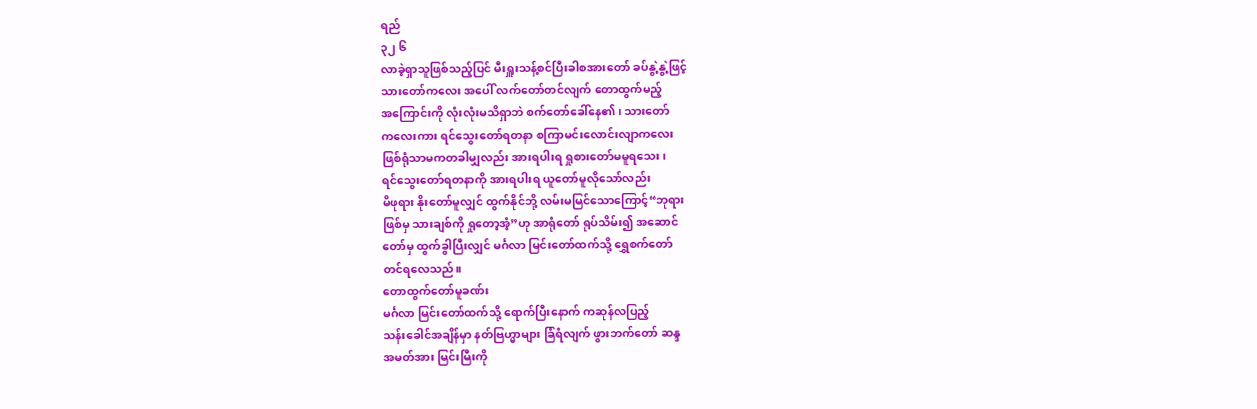ရည်
၃၂ ၆
လာခဲ့ရှာသူဖြစ်သည့်ပြင် မီးရှူးသန့်စင်ပြီးခါစအားတော် ခပ်နွဲ့နွဲ့ဖြင့်
သားတော်ကလေး အပေါ် လက်တော်တင်လျက် တောထွက်မည့်
အကြောင်းကို လုံးလုံးမသိရှာဘဲ စက်တော်ခေါ်နေ၏၊ သားတော်
ကလေးကား ရင်သွေးတော်ရတနာ စကြာမင်းလောင်းလျာကလေး
ဖြစ်ရုံသာမကတခါမျှလည်း အားရပါးရ ရှုစားတော်မမူရသေး၊
ရင်သွေးတော်ရတနာကို အားရပါးရ ယူတော်မူလိုသော်လည်း
မိဖုရား နိုးတော်မူလျှင် ထွက်နိုင်ဘို့ လမ်းမမြင်သောကြောင့်“ဘုရား
ဖြစ်မှ သားချစ်ကို ရှုတော့အံ့”ဟု အာရုံတော် ရုပ်သိမ်း၍ အဆောင်
တော်မှ ထွက်ခွါပြီးလျှင် မင်္ဂလာ မြင်းတော်ထက်သို့ ရွှေစက်တော်
တင်ရလေသည်။
တောထွက်တော်မူခဏ်း
မင်္ဂလာ မြင်းတော်ထက်သို့ ရောက်ပြီးနောက် ကဆုန်လပြည့်
သန်းခေါင်အချိန်မှာ နတ်ဗြဟ္မာများ ခြံရံလျက် ဖွားဘက်တော် ဆန္ဒ
အမတ်အား မြင်းမြီးကို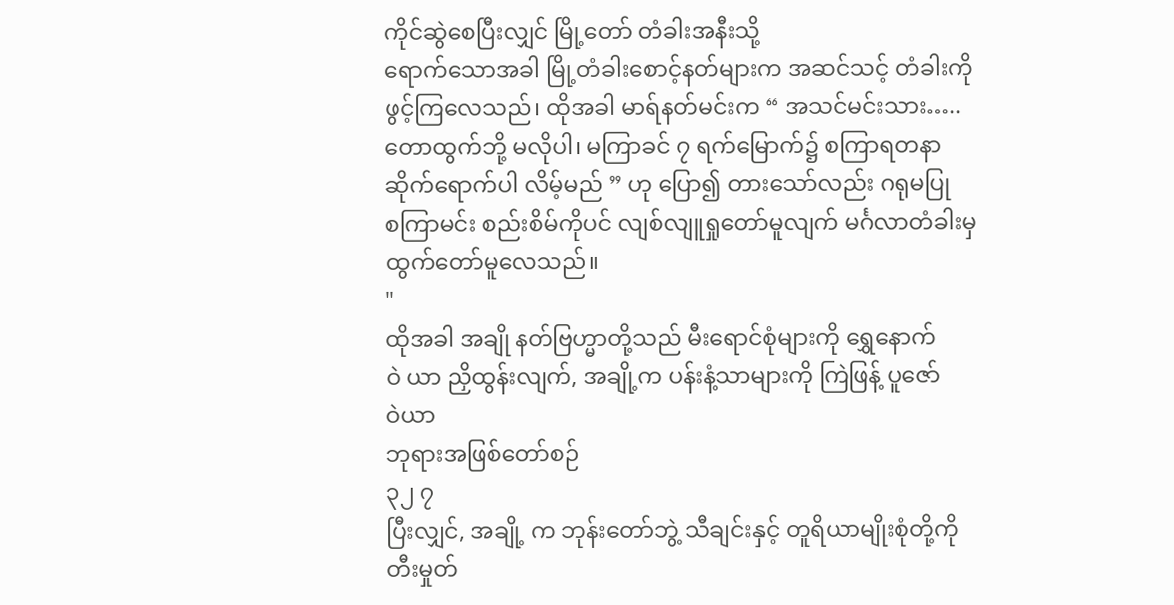ကိုင်ဆွဲစေပြီးလျှင် မြို့တော် တံခါးအနီးသို့
ရောက်သောအခါ မြို့တံခါးစောင့်နတ်များက အဆင်သင့် တံခါးကို
ဖွင့်ကြလေသည်၊ ထိုအခါ မာရ်နတ်မင်းက “ အသင်မင်းသား…..
တောထွက်ဘို့ မလိုပါ၊ မကြာခင် ၇ ရက်မြောက်၌ စကြာရတနာ
ဆိုက်ရောက်ပါ လိမ့်မည် ” ဟု ပြော၍ တားသော်လည်း ဂရုမပြု
စကြာမင်း စည်းစိမ်ကိုပင် လျစ်လျူရှုတော်မူလျက် မင်္ဂလာတံခါးမှ
ထွက်တော်မူလေသည်။
"
ထိုအခါ အချို နတ်ဗြဟ္မာတို့သည် မီးရောင်စုံများကို ရွှေနောက်
ဝဲ ယာ ညှိထွန်းလျက်, အချို့က ပန်းနံ့သာများကို ကြဲဖြန့် ပူဇော်
ဝဲယာ
ဘုရားအဖြစ်တော်စဉ်
၃၂ ၇
ပြီးလျှင်, အချို့ က ဘုန်းတော်ဘွဲ့ သီချင်းနှင့် တူရိယာမျိုးစုံတို့ကို
တီးမှုတ်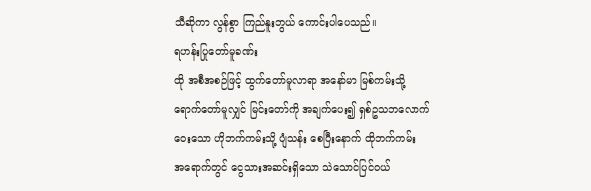သီဆိုကာ လွန်စွာ ကြည်နူးဘွယ် ကောင်းပါပေသည်။
ရဟန်းပြုတော်မူခဏ်း
ထို အစီအစဉ်ဖြင့် ထွက်တော်မူလာရာ အနော်မာ မြစ်ကမ်းသို့
ရောက်တော်မူလျှင် မြင်းတော်ကို အချက်ပေး၍ ရှစ်ဥသဘလောက်
ဝေးသော ဟိုဘက်ကမ်းသို့ ပျံသန်း စေပြီးနောက် ထိုဘက်ကမ်း
အရောက်တွင် ငွေသားအဆင်းရှိသော သဲသောင်ပြင်ဝယ်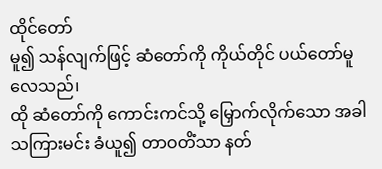ထိုင်တော်
မူ၍ သန်လျက်ဖြင့် ဆံတော်ကို ကိုယ်တိုင် ပယ်တော်မူ လေသည်၊
ထို ဆံတော်ကို ကောင်းကင်သို့ မြှောက်လိုက်သော အခါ
သကြားမင်း ခံယူ၍ တာဝတိံသာ နတ်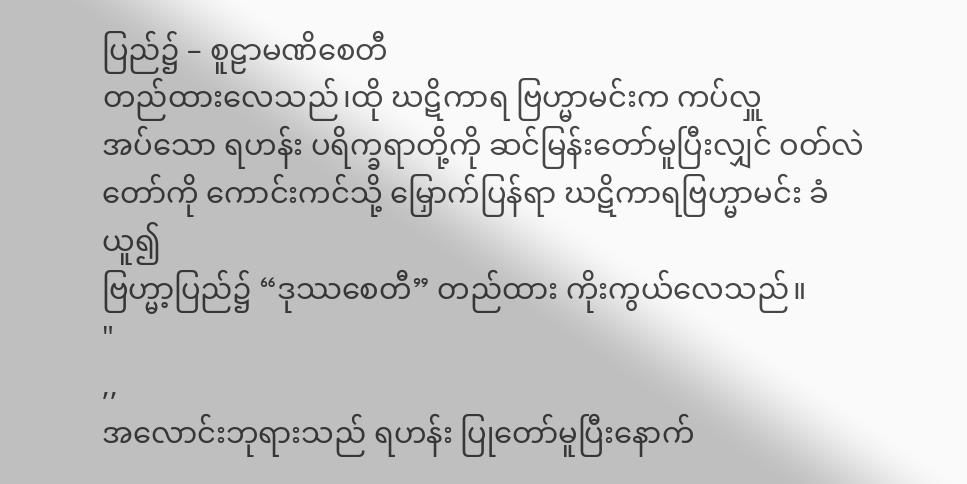ပြည်၌ – စူဠာမဏိစေတီ
တည်ထားလေသည်၊ထို ဃဋိကာရ ဗြဟ္မာမင်းက ကပ်လှူ
အပ်သော ရဟန်း ပရိက္ခရာတို့ကို ဆင်မြန်းတော်မူပြီးလျှင် ဝတ်လဲ
တော်ကို ကောင်းကင်သို့ မြှောက်ပြန်ရာ ဃဋိကာရဗြဟ္မာမင်း ခံယူ၍
ဗြဟ္မာ့ပြည်၌ “ဒုဿစေတီ” တည်ထား ကိုးကွယ်လေသည်။
"
,,
အလောင်းဘုရားသည် ရဟန်း ပြုတော်မူပြီးနောက်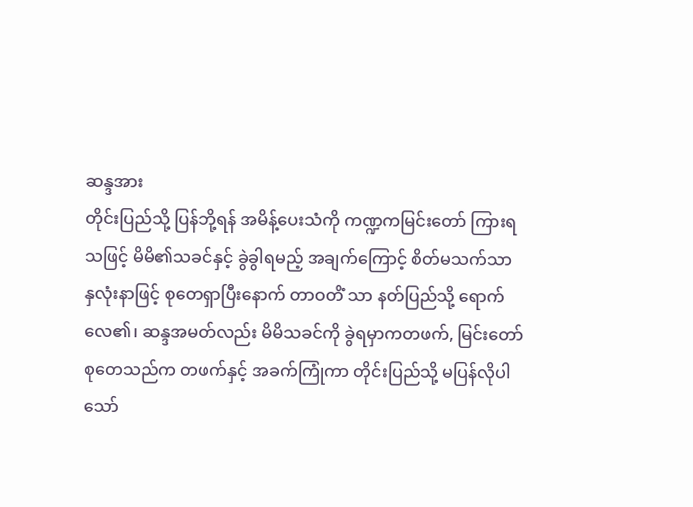ဆန္ဒအား
တိုင်းပြည်သို့ ပြန်ဘို့ရန် အမိန့်ပေးသံကို ကဏ္ဍကမြင်းတော် ကြားရ
သဖြင့် မိမိ၏သခင်နှင့် ခွဲခွါရမည့် အချက်ကြောင့် စိတ်မသက်သာ
နှလုံးနာဖြင့် စုတေရှာပြီးနောက် တာဝတိံ သာ နတ်ပြည်သို့ ရောက်
လေ၏၊ ဆန္ဒအမတ်လည်း မိမိသခင်ကို ခွဲရမှာကတဖက်, မြင်းတော်
စုတေသည်က တဖက်နှင့် အခက်ကြုံကာ တိုင်းပြည်သို့ မပြန်လိုပါ
သော်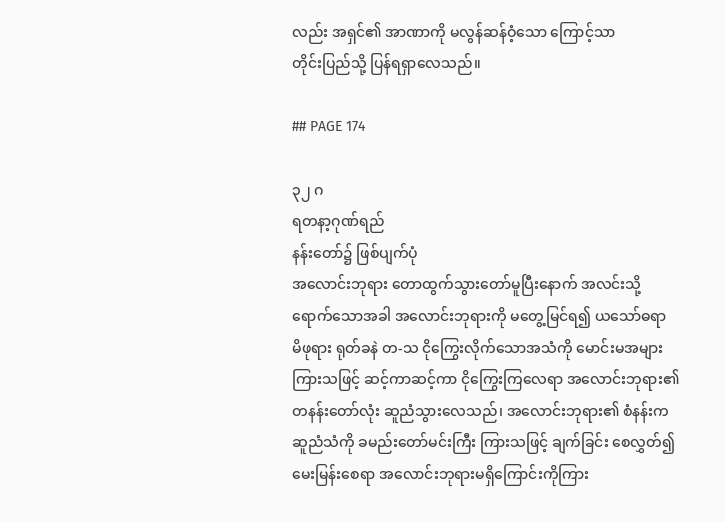လည်း အရှင်၏ အာဏာကို မလွန်ဆန်ဝံ့သော ကြောင့်သာ
တိုင်းပြည်သို့ ပြန်ရရှာလေသည်။

## PAGE 174

၃၂ ဂ
ရတနာ့ဂုဏ်ရည်
နန်းတော်၌ ဖြစ်ပျက်ပုံ
အလောင်းဘုရား တောထွက်သွားတော်မူပြီးနောက် အလင်းသို့
ရောက်သောအခါ အလောင်းဘုရားကို မတွေ့မြင်ရ၍ ယသော်ဓရာ
မိဖုရား ရုတ်ခနဲ တ-သ ငိုကြွေးလိုက်သောအသံကို မောင်းမအများ
ကြားသဖြင့် ဆင့်ကာဆင့်ကာ ငိုကြွေးကြလေရာ အလောင်းဘုရား၏
တနန်းတော်လုံး ဆူညံသွားလေသည်၊ အလောင်းဘုရား၏ စံနန်းက
ဆူညံသံကို ခမည်းတော်မင်းကြီး ကြားသဖြင့် ချက်ခြင်း စေလွှတ်၍
မေးမြန်းစေရာ အလောင်းဘုရားမရှိကြောင်းကိုကြား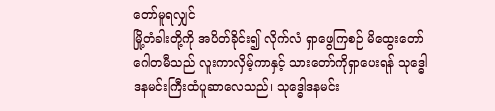တော်မူရလျှင်
မြို့တံခါးတို့ကို အပိတ်ခိုင်း၍ လိုက်လံ ရှာဖွေကြစဉ် မိထွေးတော်
ဂေါတမီသည် လူးကာလှိမ့်ကာနှင့် သားတော်ကိုရှာပေးရန် သုဒ္ဓေါ
ဒနမင်းကြီးထံပူဆာလေသည်၊ သုဒ္ဓေါဒနမင်း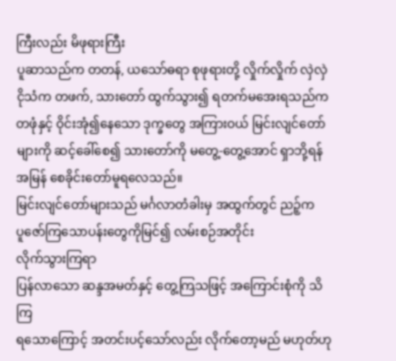ကြီးလည်း မိဖုရားကြီး
ပူဆာသည်က တတန်, ယသော်ဓရာ စုဖုရားတို့ လှိုက်လှိုက် လှဲလှဲ
ငိုသံက တဖက်, သားတော် ထွက်သွား၍ ရတက်မအေးရသည်က
တဖုံနှင့် ဝိုင်းအုံ၍နေသော ဒုက္ခတွေ အကြားဝယ် မြင်းလျင်တော်
များကို ဆင့်ခေါ်စေ၍ သားတော်ကို မတွေ့-တွေ့အောင် ရှာဘို့ရန်
အမြန် စေခိုင်းတော်မူရလေသည်။
မြင်းလျင်တော်များသည် မင်္ဂလာတံခါးမှ အထွက်တွင် ညဉ့်က
ပူဇော်ကြသောပန်းတွေကိုမြင်၍ လမ်းစဉ်အတိုင်း
လိုက်သွားကြရာ
ပြန်လာသော ဆန္ဒအမတ်နှင့် တွေ့ကြသဖြင့် အကြောင်းစုံကို သိကြ
ရသောကြောင့် အတင်းပင့်သော်လည်း လိုက်တော့မည် မဟုတ်ဟု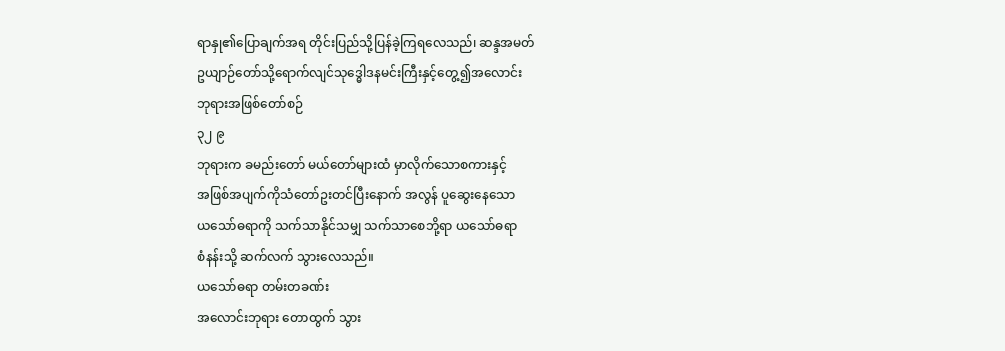ရာနှု၏ပြောချက်အရ တိုင်းပြည်သို့ပြန်ခဲ့ကြရလေသည်၊ ဆန္ဒအမတ်
ဥယျာဉ်တော်သို့ရောက်လျင်သုဒ္ဓေါဒနမင်းကြီးနှင့်တွေ့၍အလောင်း
ဘုရားအဖြစ်တော်စဉ်
၃၂ ၉
ဘုရားက ခမည်းတော် မယ်တော်များထံ မှာလိုက်သောစကားနှင့်
အဖြစ်အပျက်ကိုသံတော်ဥးတင်ပြီးနောက် အလွန် ပူဆွေးနေသော
ယသော်ဓရာကို သက်သာနိုင်သမျှ သက်သာစေဘို့ရာ ယသော်ဓရာ
စံနန်းသို့ ဆက်လက် သွားလေသည်။
ယသော်ဓရာ တမ်းတခဏ်း
အလောင်းဘုရား တောထွက် သွား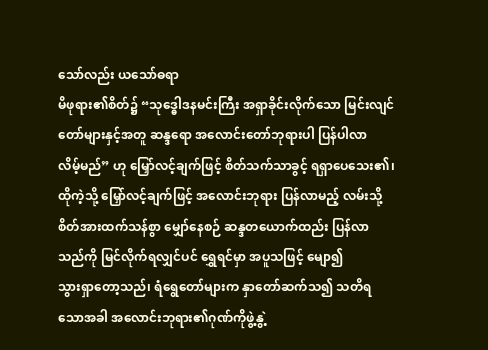သော်လည်း ယသော်ဓရာ
မိဖုရား၏စိတ်၌ “သုဒ္ဓေါဒနမင်းကြီး အရှာခိုင်းလိုက်သော မြင်းလျင်
တော်များနှင့်အတူ ဆန္ဒရော အလောင်းတော်ဘုရားပါ ပြန်ပါလာ
လိမ့်မည်” ဟု မြှော်လင့်ချက်ဖြင့် စိတ်သက်သာခွင့် ရရှာပေသေး၏၊
ထိုကဲ့သို့ မြှော်လင့်ချက်ဖြင့် အလောင်းဘုရား ပြန်လာမည့် လမ်းသို့
စိတ်အားထက်သန်စွာ မျှော်နေစဉ် ဆန္ဒတယောက်ထည်း ပြန်လာ
သည်ကို မြင်လိုက်ရလျှင်ပင် ရွှေရင်မှာ အပူသဖြင့် မျော၍
သွားရှာတော့သည်၊ ရံရွေတော်များက နှာတော်ဆက်သ၍ သတိရ
သောအခါ အလောင်းဘုရား၏ဂုဏ်ကိုဖွဲ့နွဲ့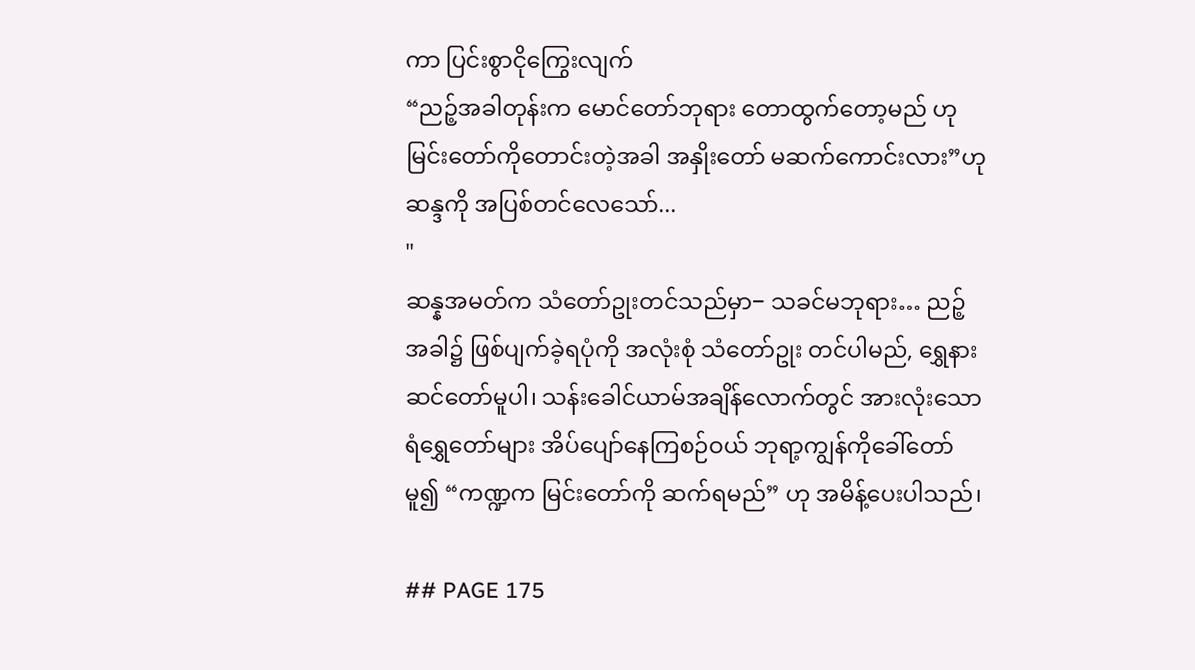ကာ ပြင်းစွာငိုကြွေးလျက်
“ညဉ့်အခါတုန်းက မောင်တော်ဘုရား တောထွက်တော့မည် ဟု
မြင်းတော်ကိုတောင်းတဲ့အခါ အနှိုးတော် မဆက်ကောင်းလား”ဟု
ဆန္ဒကို အပြစ်တင်လေသော်...
"
ဆန္နအမတ်က သံတော်ဥုးတင်သည်မှာ− သခင်မဘုရား… ညဉ့်
အခါ၌ ဖြစ်ပျက်ခဲ့ရပုံကို အလုံးစုံ သံတော်ဥုး တင်ပါမည်, ရွှေနား
ဆင်တော်မူပါ၊ သန်းခေါင်ယာမ်အချိန်လောက်တွင် အားလုံးသော
ရံရွှေတော်များ အိပ်ပျော်နေကြစဉ်ဝယ် ဘုရာ့ကျွန်ကိုခေါ်တော်
မူ၍ “ကဏ္ဍက မြင်းတော်ကို ဆက်ရမည်” ဟု အမိန့်ပေးပါသည်၊

## PAGE 175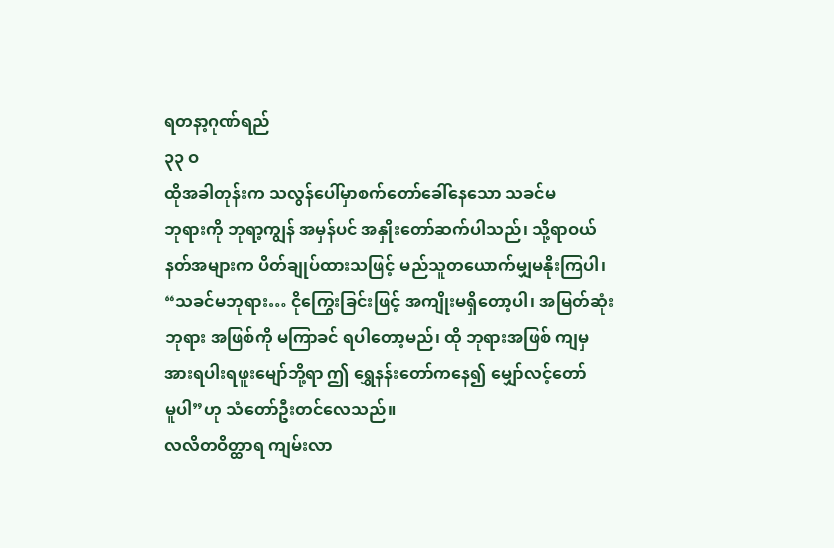ရတနာ့ဂုဏ်ရည်
၃၃ ဝ
ထိုအခါတုန်းက သလွန်ပေါ်မှာစက်တော်ခေါ်နေသော သခင်မ
ဘုရားကို ဘုရာ့ကျွန် အမှန်ပင် အနှိုးတော်ဆက်ပါသည်၊ သို့ရာဝယ်
နတ်အများက ပိတ်ချုပ်ထားသဖြင့် မည်သူတယောက်မျှမနိုးကြပါ၊
“သခင်မဘုရား… ငိုကြွေးခြင်းဖြင့် အကျိုးမရှိတော့ပါ၊ အမြတ်ဆုံး
ဘုရား အဖြစ်ကို မကြာခင် ရပါတော့မည်၊ ထို ဘုရားအဖြစ် ကျမှ
အားရပါးရဖူးမျော်ဘို့ရာ ဤ ရွှေနန်းတော်ကနေ၍ မျှော်လင့်တော်
မူပါ”ဟု သံတော်ဦးတင်လေသည်။
လလိတဝိတ္ထာရ ကျမ်းလာ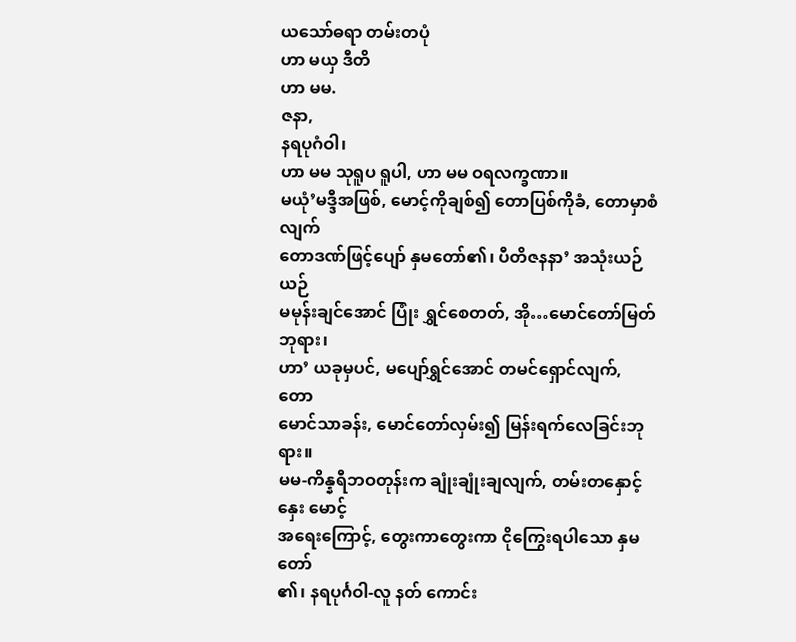ယသော်ဓရာ တမ်းတပုံ
ဟာ မယှ ဒီတိ
ဟာ မမ.
ဇနာ,
နရပုဂံဝါ၊
ဟာ မမ သုရူပ ရူပါ, ဟာ မမ ဝရလက္ခဏာ။
မယုံ’မဒ္ဒီအဖြစ်, မောင့်ကိုချစ်၍ တောပြစ်ကိုခံ, တောမှာစံလျက်
တောဒဏ်ဖြင့်ပျော် နှမတော်၏၊ ပီတိဇနနာ’ အသုံးယဉ်ယဉ်
မမုန်းချင်အောင် ပြုံး ရွှင်စေတတ်, အို…မောင်တော်မြတ်ဘုရား၊
ဟာ’ ယခုမှပင်, မပျော်ရွှင်အောင် တမင်ရှောင်လျက်, တော
မောင်သာခန်း, မောင်တော်လှမ်း၍ မြန်းရက်လေခြင်းဘုရား။
မမ-ကိန္နရီဘဝတုန်းက ချုံးချုံးချလျက်, တမ်းတနှောင့်နှေး မောင့်
အရေးကြောင့်, တွေးကာတွေးကာ ငိုကြွေးရပါသော နှမတော်
၏၊ နရပုင်္ဂဝါ-လူ နတ် ကောင်း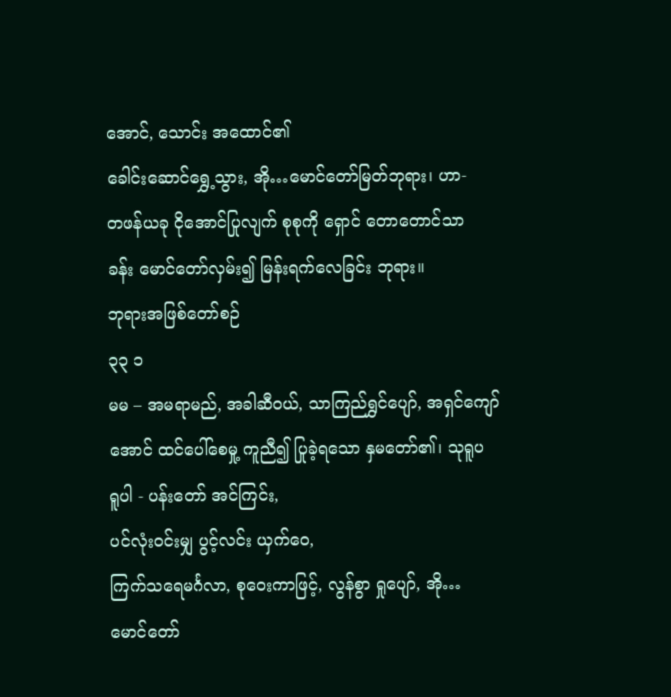အောင်, သောင်း အထောင်၏
ခေါင်းဆောင်ရွှေ့သွား, အို…မောင်တော်မြတ်ဘုရား၊ ဟာ-
တဖန်ယခု ငိုအောင်ပြုလျက် စုစုကို ရှောင် တောတောင်သာ
ခန်း မောင်တော်လှမ်း၍ မြန်းရက်လေခြင်း ဘုရား။
ဘုရားအဖြစ်တော်စဉ်
၃၃ ၁
မမ – အမရာမည်, အခါဆီဝယ်, သာကြည်ရွှင်ပျော်, အရှင်ကျော်
အောင် ထင်ပေါ်စေမှု့ ကူညီ၍ ပြုခဲ့ရသော နှမတော်၏၊ သုရူပ
ရူပါ - ပန်းတော် အင်ကြင်း,
ပင်လုံးဝင်းမျှ ပွင့်လင်း ယှက်ဝေ,
ကြက်သရေမင်္ဂလာ, စုဝေးကာဖြင့်, လွန်စွာ ရှုပျော်, အို…
မောင်တော်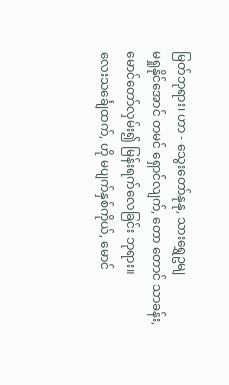မြတ်ဘုရား၊ ဟာ - သွေးတော်နုနု, သားရွှေဥမျ
မရှုနိုင်အောင် တမင် ရှောင်လျက်, တော တောင် သာခန်း,
မောင်တော်လှမ်း၍ မြန်းရက်လေခြင်း ဘုရား။
လေးသင်္ချေထက်, ဟို မပျက်နှစ်ကိုယ်, မောင်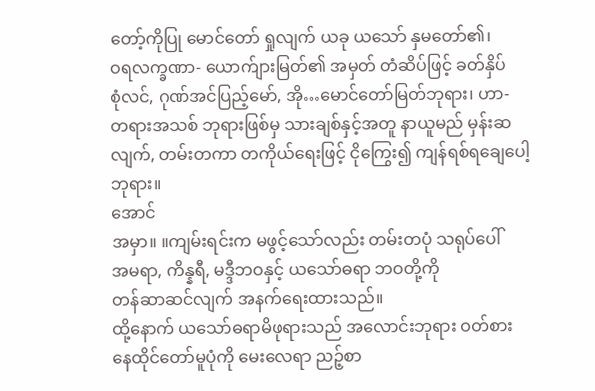တော့်ကိုပြု မောင်တော် ရှုလျက် ယခု ယသော် နှမတော်၏၊
ဝရလက္ခဏာ- ယောက်ျားမြတ်၏ အမှတ် တံဆိပ်ဖြင့် ခတ်နှိပ်
စုံလင်, ဂုဏ်အင်ပြည့်မော်, အို…မောင်တော်မြတ်ဘုရား၊ ဟာ-
တရားအသစ် ဘုရားဖြစ်မှ သားချစ်နှင့်အတူ နာယူမည် မှန်းဆ
လျက်, တမ်းတကာ တကိုယ်ရေးဖြင့် ငိုကြွေး၍ ကျန်ရစ်ရချေပေါ့
ဘုရား။
အောင်
အမှာ။ ။ကျမ်းရင်းက မဖွင့်သော်လည်း တမ်းတပုံ သရုပ်ပေါ်
အမရာ, ကိန္နရီ, မဒ္ဒီဘဝနှင့် ယသော်ဓရာ ဘဝတို့ကို
တန်ဆာဆင်လျက် အနက်ရေးထားသည်။
ထို့နောက် ယသော်ဓရာမိဖုရားသည် အလောင်းဘုရား ဝတ်စား
နေထိုင်တော်မူပုံကို မေးလေရာ ညဉ့်စာ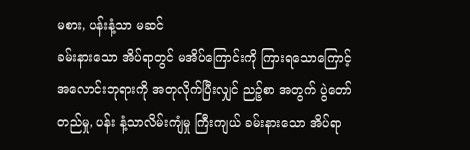မစား, ပန်းနံ့သာ မဆင်
ခမ်းနားသော အိပ်ရာတွင် မအိပ်ကြောင်းကို ကြားရသောကြောင့်
အလောင်းဘုရားကို အတုလိုက်ပြီးလျှင် ညဉ့်စာ အတွက် ပွဲတော်
တည်မှု, ပန်း နံ့သာလိမ်းကျံမှု ကြီးကျယ် ခမ်းနားသော အိပ်ရာ